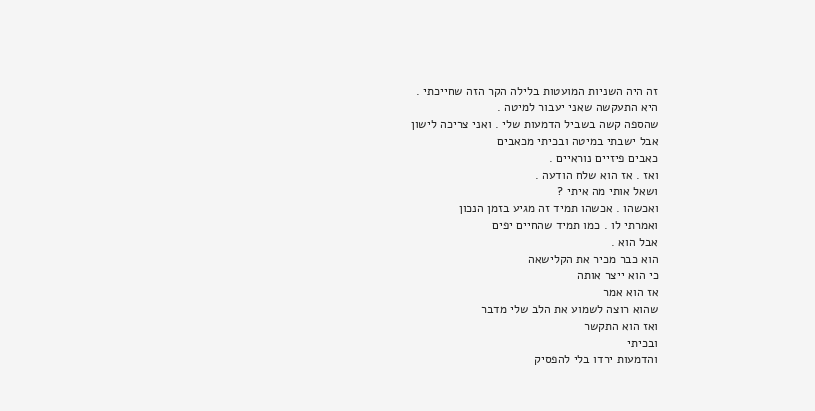זה היה השניות המועטות בלילה הקר הזה שחייכתי .
היא התעקשה שאני יעבור למיטה .
שהספה קשה בשביל הדמעות שלי . ואני צריכה לישון
אבל ישבתי במיטה ובכיתי מכאבים
כאבים פיזיים נוראיים .
ואז . אז הוא שלח הודעה .
ושאל אותי מה איתי ?
ואכשהו . אכשהו תמיד זה מגיע בזמן הנכון
ואמרתי לו . כמו תמיד שהחיים יפים
אבל הוא .
הוא כבר מכיר את הקלישאה
כי הוא ייצר אותה
אז הוא אמר
שהוא רוצה לשמוע את הלב שלי מדבר
ואז הוא התקשר
ובכיתי
והדמעות ירדו בלי להפסיק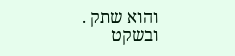והוא שתק .
ובשקט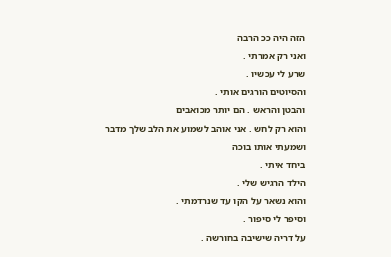הזה היה ככ הרבה
ואני רק אמרתי .
שרע לי עכשיו .
והסיוטים הורגים אותי .
והבטן והראש . הם יותר מכואבים
והוא רק לחש . אני אוהב לשמוע את הלב שלך מדבר
ושמעתי אותו בוכה
ביחד איתי .
הילד הרגיש שלי .
והוא נשאר על הקו עד שנרדמתי .
וסיפר לי סיפור .
על דריה שישיבה בחורשה .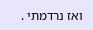ואז נרדמתי .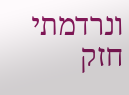ונרדמתי חזק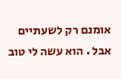אומנם רק לשעתיים
אבל . הוא עשה לי טוב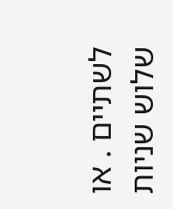לשתיים . או שלוש שניות